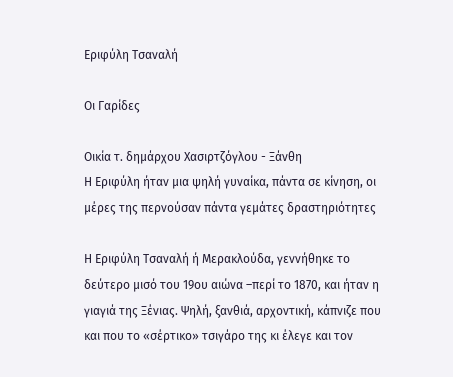Εριφύλη Τσαναλή

Οι Γαρίδες

Οικία τ. δημάρχου Χασιρτζόγλου - Ξάνθη
Η Εριφύλη ήταν μια ψηλή γυναίκα, πάντα σε κίνηση, οι μέρες της περνούσαν πάντα γεμάτες δραστηριότητες

Η Εριφύλη Τσαναλή ή Μερακλούδα, γεννήθηκε το δεύτερο μισό του 19ου αιώνα –περί το 1870, και ήταν η γιαγιά της Ξένιας. Ψηλή, ξανθιά, αρχοντική, κάπνιζε που και που το «σέρτικο» τσιγάρο της κι έλεγε και τον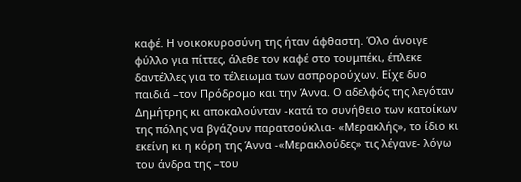καφέ. Η νοικοκυροσύνη της ήταν άφθαστη. Όλο άνοιγε φύλλο για πίττες, άλεθε τον καφέ στο τουμπέκι, έπλεκε δαντέλλες για το τέλειωμα των ασπρορούχων. Είχε δυο παιδιά –τον Πρόδρομο και την Άννα. Ο αδελφός της λεγόταν Δημήτρης κι αποκαλούνταν -κατά το συνήθειο των κατοίκων της πόλης να βγάζουν παρατσούκλια- «Μερακλής», το ίδιο κι εκείνη κι η κόρη της Άννα -«Μερακλούδες» τις λέγανε- λόγω του άνδρα της –του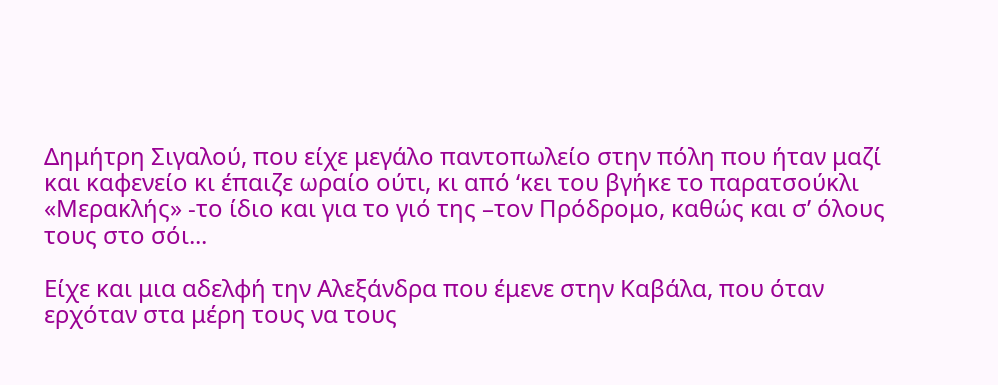Δημήτρη Σιγαλού, που είχε μεγάλο παντοπωλείο στην πόλη που ήταν μαζί και καφενείο κι έπαιζε ωραίο ούτι, κι από ‘κει του βγήκε το παρατσούκλι «Μερακλής» -το ίδιο και για το γιό της –τον Πρόδρομο, καθώς και σ’ όλους τους στο σόι...

Είχε και μια αδελφή την Αλεξάνδρα που έμενε στην Καβάλα, που όταν ερχόταν στα μέρη τους να τους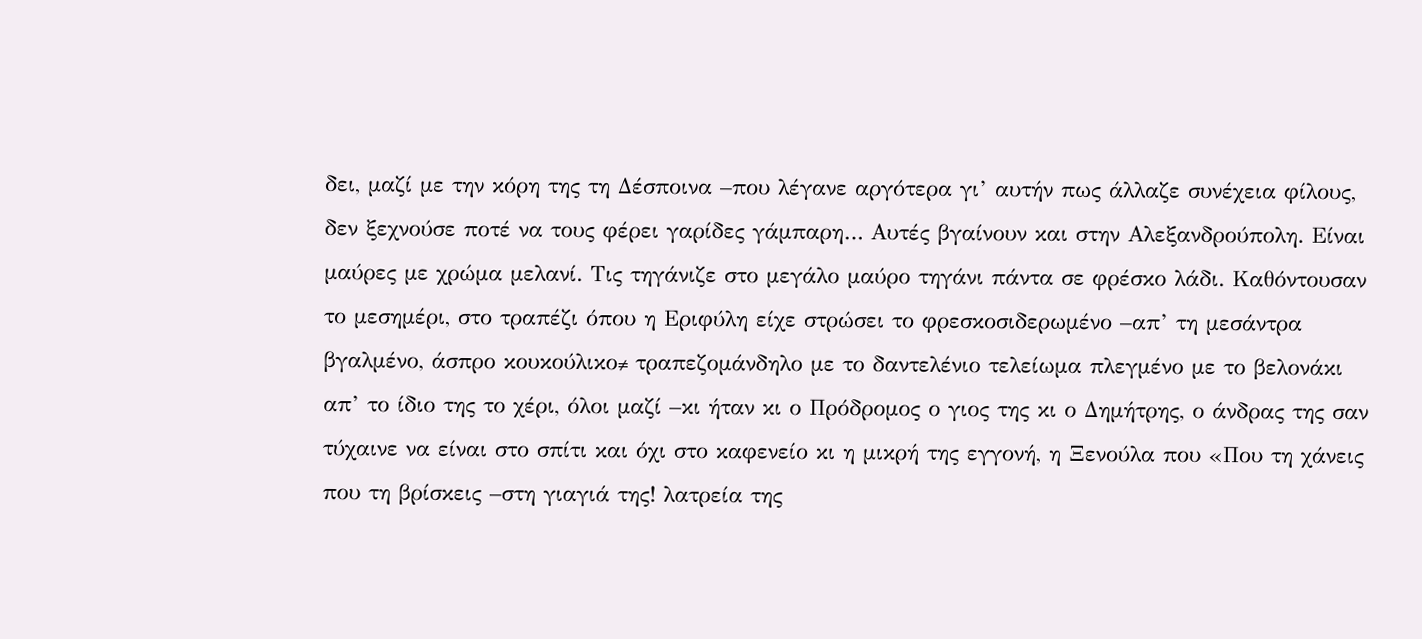δει, μαζί με την κόρη της τη Δέσποινα –που λέγανε αργότερα γι’ αυτήν πως άλλαζε συνέχεια φίλους, δεν ξεχνούσε ποτέ να τους φέρει γαρίδες γάμπαρη… Αυτές βγαίνουν και στην Αλεξανδρούπολη. Είναι μαύρες με χρώμα μελανί. Τις τηγάνιζε στο μεγάλο μαύρο τηγάνι πάντα σε φρέσκο λάδι. Καθόντουσαν το μεσημέρι, στο τραπέζι όπου η Εριφύλη είχε στρώσει το φρεσκοσιδερωμένο –απ’ τη μεσάντρα βγαλμένο, άσπρο κουκούλικο≠ τραπεζομάνδηλο με το δαντελένιο τελείωμα πλεγμένο με το βελονάκι απ’ το ίδιο της το χέρι, όλοι μαζί –κι ήταν κι ο Πρόδρομος ο γιος της κι ο Δημήτρης, ο άνδρας της σαν τύχαινε να είναι στο σπίτι και όχι στο καφενείο κι η μικρή της εγγονή, η Ξενούλα που «Που τη χάνεις που τη βρίσκεις –στη γιαγιά της! λατρεία της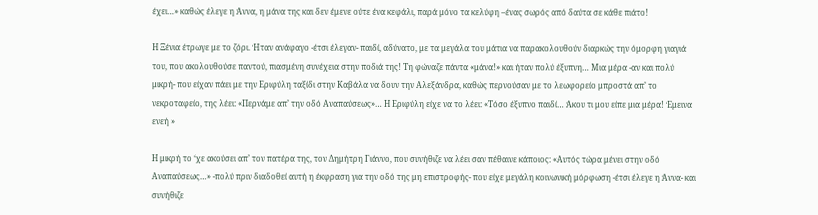έχει…» καθώς έλεγε η Άννα, η μάνα της και δεν έμενε ούτε ένα κεφάλι, παρά μόνο τα κελύφη –ένας σωρός από δαύτα σε κάθε πιάτο!

Η Ξένια έτρωγε με το ζόρι. Ήταν ανάφαγο -έτσι έλεγαν- παιδί, αδύνατο, με τα μεγάλα του μάτια να παρακολουθούν διαρκώς την όμορφη γιαγιά του, που ακολουθούσε παντού, πιασμένη συνέχεια στην ποδιά της! Τη φώναζε πάντα «μάνα!» και ήταν πολύ έξυπνη… Μια μέρα -αν και πολύ μικρή- που είχαν πάει με την Εριφύλη ταξίδι στην Καβάλα να δουν την Αλεξάνδρα, καθώς περνούσαν με το λεωφορείο μπροστά απ’ το νεκροταφείο, της λέει: «Περνάμε απ’ την οδό Αναπαύσεως»… Η Εριφύλη είχε να το λέει: «Τόσο έξυπνο παιδί… Άκου τι μου είπε μια μέρα! Έμεινα ενεή »

Η μικρή το ‘χε ακούσει απ’ τον πατέρα της, τον Δημήτρη Γιάννο, που συνήθιζε να λέει σαν πέθαινε κάποιος: «Αυτός τώρα μένει στην οδό Αναπαύσεως…» -πολύ πριν διαδοθεί αυτή η έκφραση για την οδό της μη επιστροφής- που είχε μεγάλη κοινωνική μόρφωση -έτσι έλεγε η Άννα- και συνήθιζε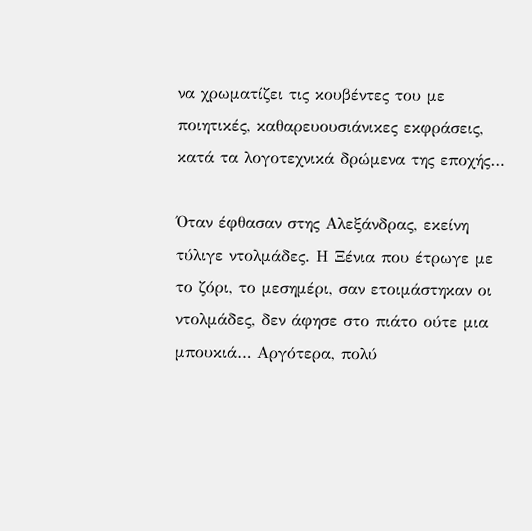να χρωματίζει τις κουβέντες του με ποιητικές, καθαρευουσιάνικες εκφράσεις, κατά τα λογοτεχνικά δρώμενα της εποχής…

Όταν έφθασαν στης Αλεξάνδρας, εκείνη τύλιγε ντολμάδες. Η Ξένια που έτρωγε με το ζόρι, το μεσημέρι, σαν ετοιμάστηκαν οι ντολμάδες, δεν άφησε στο πιάτο ούτε μια μπουκιά… Αργότερα, πολύ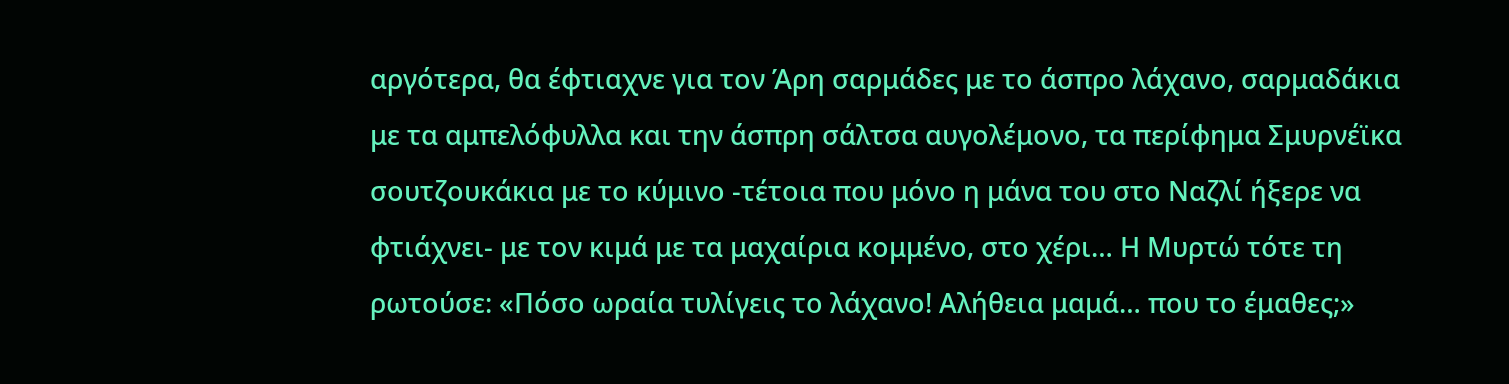αργότερα, θα έφτιαχνε για τον Άρη σαρμάδες με το άσπρο λάχανο, σαρμαδάκια με τα αμπελόφυλλα και την άσπρη σάλτσα αυγολέμονο, τα περίφημα Σμυρνέϊκα σουτζουκάκια με το κύμινο -τέτοια που μόνο η μάνα του στο Ναζλί ήξερε να φτιάχνει- με τον κιμά με τα μαχαίρια κομμένο, στο χέρι… Η Μυρτώ τότε τη ρωτούσε: «Πόσο ωραία τυλίγεις το λάχανο! Αλήθεια μαμά… που το έμαθες;»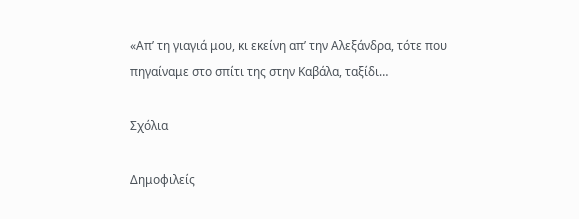«Απ’ τη γιαγιά μου, κι εκείνη απ’ την Αλεξάνδρα, τότε που πηγαίναμε στο σπίτι της στην Καβάλα, ταξίδι…

Σχόλια

Δημοφιλείς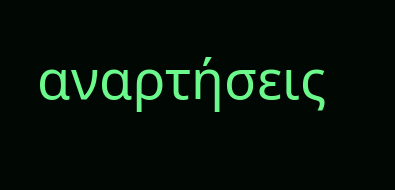αναρτήσεις